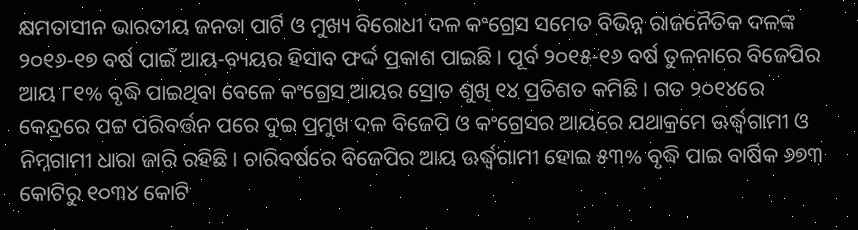କ୍ଷମତାସୀନ ଭାରତୀୟ ଜନତା ପାର୍ଟି ଓ ମୁଖ୍ୟ ବିରୋଧୀ ଦଳ କଂଗ୍ରେସ ସମେତ ବିଭିନ୍ନ ରାଜନୈତିକ ଦଳଙ୍କ ୨୦୧୬-୧୭ ବର୍ଷ ପାଇଁ ଆୟ-ବ୍ୟୟର ହିସାବ ଫର୍ଦ୍ଦ ପ୍ରକାଶ ପାଇଛି। ପୂର୍ବ ୨୦୧୫-୧୬ ବର୍ଷ ତୁଳନାରେ ବିଜେପିର ଆୟ ୮୧% ବୃଦ୍ଧି ପାଇଥିବା ବେଳେ କଂଗ୍ରେସ ଆୟର ସ୍ରୋତ ଶୁଖି ୧୪ ପ୍ରତିଶତ କମିଛି। ଗତ ୨୦୧୪ରେ କେନ୍ଦ୍ରରେ ପଟ୍ଟ ପରିବର୍ତ୍ତନ ପରେ ଦୁଇ ପ୍ରମୁଖ ଦଳ ବିଜେପି ଓ କଂଗ୍ରେସର ଆୟରେ ଯଥାକ୍ରମେ ଊର୍ଦ୍ଧ୍ୱଗାମୀ ଓ ନିମ୍ନଗାମୀ ଧାରା ଜାରି ରହିଛି। ଚାରିବର୍ଷରେ ବିଜେପିର ଆୟ ଊର୍ଦ୍ଧ୍ୱଗାମୀ ହୋଇ ୫୩% ବୃଦ୍ଧି ପାଇ ବାର୍ଷିକ ୬୭୩ କୋଟିରୁ ୧୦୩୪ କୋଟି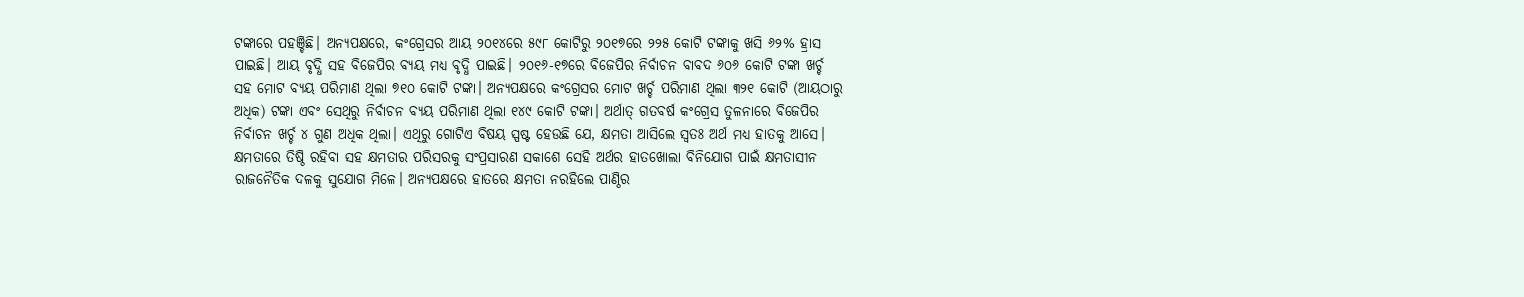ଟଙ୍କାରେ ପହଞ୍ଚିଛି। ଅନ୍ୟପକ୍ଷରେ, କଂଗ୍ରେସର ଆୟ ୨୦୧୪ରେ ୫୯୮ କୋଟିରୁ ୨୦୧୭ରେ ୨୨୫ କୋଟି ଟଙ୍କାକୁ ଖସି ୬୨% ହ୍ରାସ ପାଇଛି। ଆୟ ବୃଦ୍ଧି ସହ ବିଜେପିର ବ୍ୟୟ ମଧ୍ୟ ବୃଦ୍ଧି ପାଇଛି। ୨୦୧୬-୧୭ରେ ବିଜେପିର ନିର୍ବାଚନ ବାବଦ ୬୦୬ କୋଟି ଟଙ୍କା ଖର୍ଚ୍ଚ ସହ ମୋଟ ବ୍ୟୟ ପରିମାଣ ଥିଲା ୭୧୦ କୋଟି ଟଙ୍କା। ଅନ୍ୟପକ୍ଷରେ କଂଗ୍ରେସର ମୋଟ ଖର୍ଚ୍ଚ ପରିମାଣ ଥିଲା ୩୨୧ କୋଟି (ଆୟଠାରୁ ଅଧିକ) ଟଙ୍କା ଏବଂ ସେଥିରୁ ନିର୍ବାଚନ ବ୍ୟୟ ପରିମାଣ ଥିଲା ୧୪୯ କୋଟି ଟଙ୍କା। ଅର୍ଥାତ୍ ଗତବର୍ଷ କଂଗ୍ରେସ ତୁଳନାରେ ବିଜେପିର ନିର୍ବାଚନ ଖର୍ଚ୍ଚ ୪ ଗୁଣ ଅଧିକ ଥିଲା। ଏଥିରୁ ଗୋଟିଏ ବିଷୟ ସ୍ପଷ୍ଟ ହେଉଛି ଯେ, କ୍ଷମତା ଆସିଲେ ସ୍ୱତଃ ଅର୍ଥ ମଧ୍ୟ ହାତକୁ ଆସେ। କ୍ଷମତାରେ ତିଷ୍ଠି ରହିବା ସହ କ୍ଷମତାର ପରିସରକୁ ସଂପ୍ରସାରଣ ସକାଶେ ସେହି ଅର୍ଥର ହାତଖୋଲା ବିନିଯୋଗ ପାଇଁ କ୍ଷମତାସୀନ ରାଜନୈତିକ ଦଳକୁ ସୁଯୋଗ ମିଳେ। ଅନ୍ୟପକ୍ଷରେ ହାତରେ କ୍ଷମତା ନରହିଲେ ପାଣ୍ଠିର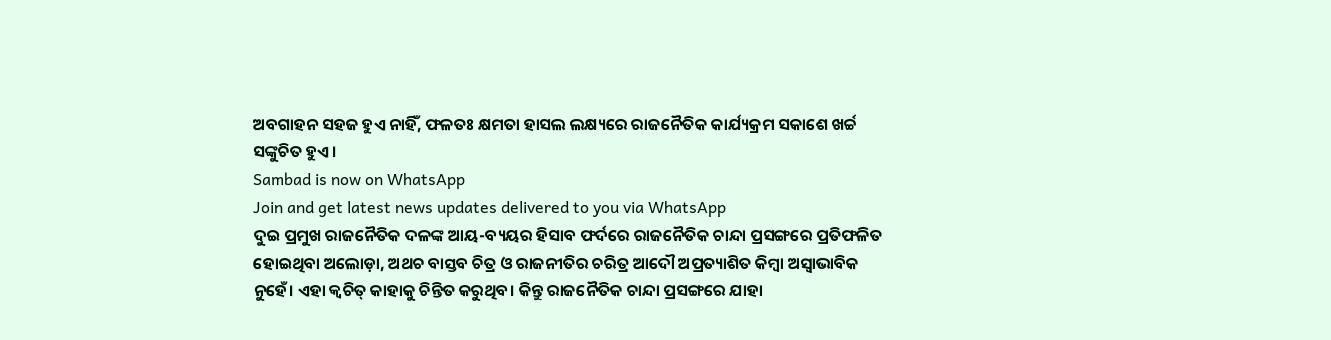ଅବଗାହନ ସହଜ ହୁଏ ନାହିଁ, ଫଳତଃ କ୍ଷମତା ହାସଲ ଲକ୍ଷ୍ୟରେ ରାଜନୈତିକ କାର୍ଯ୍ୟକ୍ରମ ସକାଶେ ଖର୍ଚ୍ଚ ସଙ୍କୁଚିତ ହୁଏ।
Sambad is now on WhatsApp
Join and get latest news updates delivered to you via WhatsApp
ଦୁଇ ପ୍ରମୁଖ ରାଜନୈତିକ ଦଳଙ୍କ ଆୟ-ବ୍ୟୟର ହିସାବ ଫର୍ଦରେ ରାଜନୈତିକ ଚାନ୍ଦା ପ୍ରସଙ୍ଗରେ ପ୍ରତିଫଳିତ ହୋଇଥିବା ଅଲୋଡ଼ା, ଅଥଚ ବାସ୍ତବ ଚିତ୍ର ଓ ରାଜନୀତିର ଚରିତ୍ର ଆଦୌ ଅପ୍ରତ୍ୟାଶିତ କିମ୍ବା ଅସ୍ୱାଭାବିକ ନୁହେଁ। ଏହା କ୍ୱଚିତ୍ କାହାକୁ ଚିନ୍ତିତ କରୁଥିବ। କିନ୍ତୁ ରାଜନୈତିକ ଚାନ୍ଦା ପ୍ରସଙ୍ଗରେ ଯାହା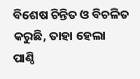ବିଶେଷ ଚିନ୍ତିତ ଓ ବିଚଳିତ କରୁଛି, ତାହା ହେଲା ପାଣ୍ଠି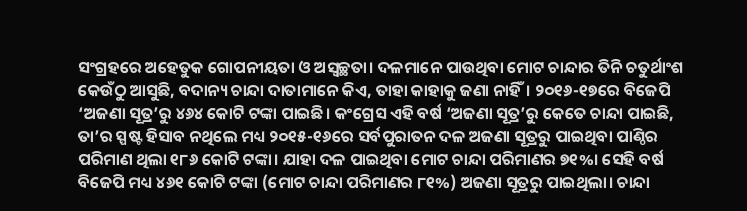ସଂଗ୍ରହରେ ଅହେତୁକ ଗୋପନୀୟତା ଓ ଅସ୍ୱଚ୍ଛତା। ଦଳମାନେ ପାଉଥିବା ମୋଟ ଚାନ୍ଦାର ତିନି ଚତୁର୍ଥାଂଶ କେଉଁଠୁ ଆସୁଛି, ବଦାନ୍ୟ ଚାନ୍ଦା ଦାତାମାନେ କିଏ, ତାହା କାହାକୁ ଜଣା ନାହିଁ। ୨୦୧୬-୧୭ରେ ବିଜେପି ‘ଅଜଣା ସୂତ୍ର’ରୁ ୪୬୪ କୋଟି ଟଙ୍କା ପାଇଛି। କଂଗ୍ରେସ ଏହି ବର୍ଷ ‘ଅଜଣା ସୂତ୍ର’ରୁ କେତେ ଚାନ୍ଦା ପାଇଛି, ତା’ର ସ୍ପଷ୍ଟ ହିସାବ ନଥିଲେ ମଧ୍ୟ ୨୦୧୫-୧୬ରେ ସର୍ବପୁରାତନ ଦଳ ଅଜଣା ସୂତ୍ରରୁ ପାଇଥିବା ପାଣ୍ଠିର ପରିମାଣ ଥିଲା ୧୮୬ କୋଟି ଟଙ୍କା। ଯାହା ଦଳ ପାଇଥିବା ମୋଟ ଚାନ୍ଦା ପରିମାଣର ୭୧%। ସେହି ବର୍ଷ ବିଜେପି ମଧ୍ୟ ୪୬୧ କୋଟି ଟଙ୍କା (ମୋଟ ଚାନ୍ଦା ପରିମାଣର ୮୧%) ଅଜଣା ସୂତ୍ରରୁ ପାଇଥିଲା। ଚାନ୍ଦା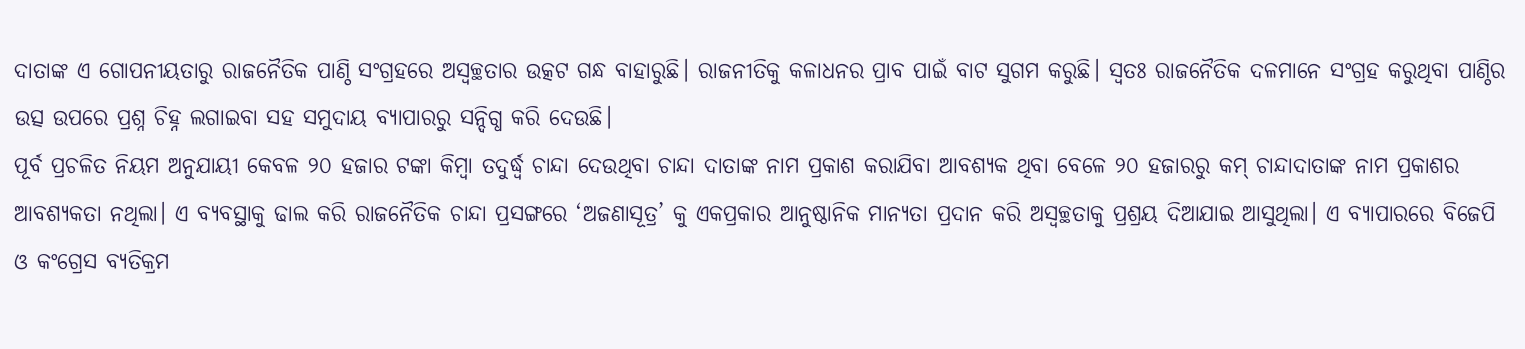ଦାତାଙ୍କ ଏ ଗୋପନୀୟତାରୁ ରାଜନୈତିକ ପାଣ୍ଠି ସଂଗ୍ରହରେ ଅସ୍ୱଚ୍ଛତାର ଉତ୍କଟ ଗନ୍ଧ ବାହାରୁଛି। ରାଜନୀତିକୁ କଳାଧନର ପ୍ରାବ ପାଇଁ ବାଟ ସୁଗମ କରୁଛି। ସ୍ୱତଃ ରାଜନୈତିକ ଦଳମାନେ ସଂଗ୍ରହ କରୁଥିବା ପାଣ୍ଠିର ଉତ୍ସ ଉପରେ ପ୍ରଶ୍ନ ଚିହ୍ନ ଲଗାଇବା ସହ ସମୁଦାୟ ବ୍ୟାପାରରୁ ସନ୍ଦିଗ୍ଧ କରି ଦେଉଛି।
ପୂର୍ବ ପ୍ରଚଳିତ ନିୟମ ଅନୁଯାୟୀ କେବଳ ୨୦ ହଜାର ଟଙ୍କା କିମ୍ବା ତଦୁର୍ଦ୍ଧ୍ୱ ଚାନ୍ଦା ଦେଉଥିବା ଚାନ୍ଦା ଦାତାଙ୍କ ନାମ ପ୍ରକାଶ କରାଯିବା ଆବଶ୍ୟକ ଥିବା ବେଳେ ୨୦ ହଜାରରୁ କମ୍ ଚାନ୍ଦାଦାତାଙ୍କ ନାମ ପ୍ରକାଶର ଆବଶ୍ୟକତା ନଥିଲା। ଏ ବ୍ୟବସ୍ଥାକୁ ଢାଲ କରି ରାଜନୈତିକ ଚାନ୍ଦା ପ୍ରସଙ୍ଗରେ ‘ଅଜଣାସୂତ୍ର’ କୁ ଏକପ୍ରକାର ଆନୁଷ୍ଠାନିକ ମାନ୍ୟତା ପ୍ରଦାନ କରି ଅସ୍ୱଚ୍ଛତାକୁ ପ୍ରଶ୍ରୟ ଦିଆଯାଇ ଆସୁଥିଲା। ଏ ବ୍ୟାପାରରେ ବିଜେପି ଓ କଂଗ୍ରେସ ବ୍ୟତିକ୍ରମ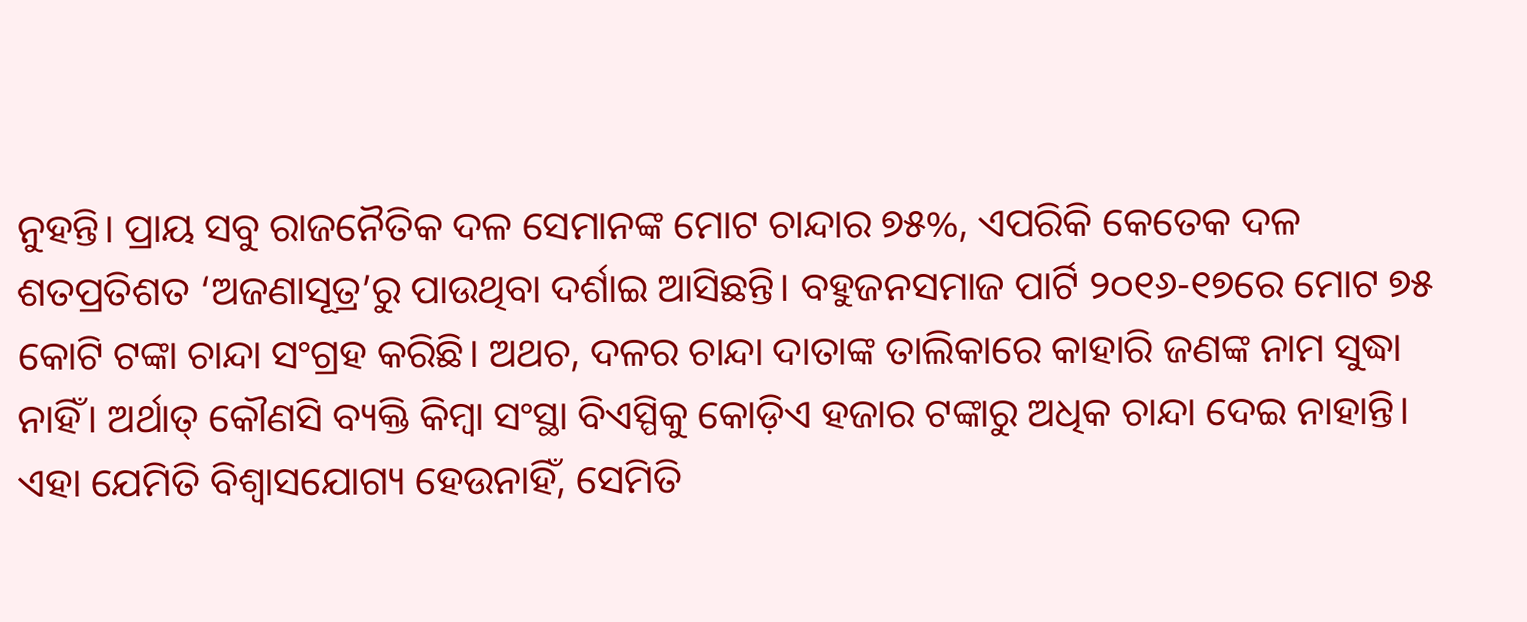ନୁହନ୍ତି। ପ୍ରାୟ ସବୁ ରାଜନୈତିକ ଦଳ ସେମାନଙ୍କ ମୋଟ ଚାନ୍ଦାର ୭୫%, ଏପରିକି କେତେକ ଦଳ ଶତପ୍ରତିଶତ ‘ଅଜଣାସୂତ୍ର’ରୁ ପାଉଥିବା ଦର୍ଶାଇ ଆସିଛନ୍ତି। ବହୁଜନସମାଜ ପାର୍ଟି ୨୦୧୬-୧୭ରେ ମୋଟ ୭୫ କୋଟି ଟଙ୍କା ଚାନ୍ଦା ସଂଗ୍ରହ କରିଛି। ଅଥଚ, ଦଳର ଚାନ୍ଦା ଦାତାଙ୍କ ତାଲିକାରେ କାହାରି ଜଣଙ୍କ ନାମ ସୁଦ୍ଧା ନାହିଁ। ଅର୍ଥାତ୍ କୌଣସି ବ୍ୟକ୍ତି କିମ୍ବା ସଂସ୍ଥା ବିଏସ୍ପିକୁ କୋଡ଼ିଏ ହଜାର ଟଙ୍କାରୁ ଅଧିକ ଚାନ୍ଦା ଦେଇ ନାହାନ୍ତି। ଏହା ଯେମିତି ବିଶ୍ୱାସଯୋଗ୍ୟ ହେଉନାହିଁ, ସେମିତି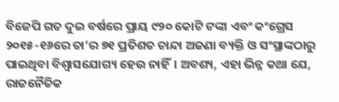ବିଜେପି ଗତ ଦୁଇ ବର୍ଷରେ ପ୍ରାୟ ୯୨୦ କୋଟି ଟଙ୍କା ଏବଂ କଂଗ୍ରେସ ୨୦୧୫-୧୬ରେ ତା’ର ୭୧ ପ୍ରତିଶତ ଚାନ୍ଦା ଅଜଣା ବ୍ୟକ୍ତି ଓ ସଂସ୍ଥାଙ୍କଠାରୁ ପାଇଥିବା ବିଶ୍ୱାସଯୋଗ୍ୟ ହେଉ ନାହିଁ। ଅବଶ୍ୟ, ଏହା ଭିନ୍ନ କଥା ଯେ, ରାଜନୈତିକ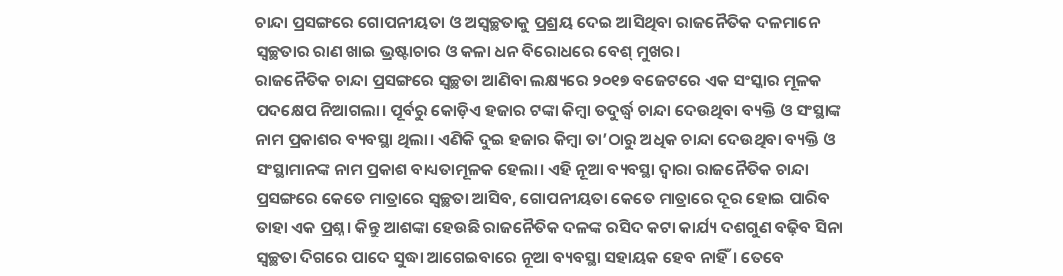ଚାନ୍ଦା ପ୍ରସଙ୍ଗରେ ଗୋପନୀୟତା ଓ ଅସ୍ୱଚ୍ଛତାକୁ ପ୍ରଶ୍ରୟ ଦେଇ ଆସିଥିବା ରାଜନୈତିକ ଦଳମାନେ ସ୍ୱଚ୍ଛତାର ରାଣ ଖାଇ ଭ୍ରଷ୍ଟାଚାର ଓ କଳା ଧନ ବିରୋଧରେ ବେଶ୍ ମୁଖର।
ରାଜନୈତିକ ଚାନ୍ଦା ପ୍ରସଙ୍ଗରେ ସ୍ୱଚ୍ଛତା ଆଣିବା ଲକ୍ଷ୍ୟରେ ୨୦୧୭ ବଜେଟରେ ଏକ ସଂସ୍କାର ମୂଳକ ପଦକ୍ଷେପ ନିଆଗଲା। ପୂର୍ବରୁ କୋଡ଼ିଏ ହଜାର ଟଙ୍କା କିମ୍ବା ତଦୁର୍ଦ୍ଧ୍ୱ ଚାନ୍ଦା ଦେଉଥିବା ବ୍ୟକ୍ତି ଓ ସଂସ୍ଥାଙ୍କ ନାମ ପ୍ରକାଶର ବ୍ୟବସ୍ଥା ଥିଲା। ଏଣିକି ଦୁଇ ହଜାର କିମ୍ବା ତା’ଠାରୁ ଅଧିକ ଚାନ୍ଦା ଦେଉଥିବା ବ୍ୟକ୍ତି ଓ ସଂସ୍ଥାମାନଙ୍କ ନାମ ପ୍ରକାଶ ବାଧ୍ୟତାମୂଳକ ହେଲା। ଏହି ନୂଆ ବ୍ୟବସ୍ଥା ଦ୍ୱାରା ରାଜନୈତିକ ଚାନ୍ଦା ପ୍ରସଙ୍ଗରେ କେତେ ମାତ୍ରାରେ ସ୍ୱଚ୍ଛତା ଆସିବ, ଗୋପନୀୟତା କେତେ ମାତ୍ରାରେ ଦୂର ହୋଇ ପାରିବ ତାହା ଏକ ପ୍ରଶ୍ନ। କିନ୍ତୁ ଆଶଙ୍କା ହେଉଛି ରାଜନୈତିକ ଦଳଙ୍କ ରସିଦ କଟା କାର୍ଯ୍ୟ ଦଶଗୁଣ ବଢ଼ିବ ସିନା ସ୍ୱଚ୍ଛତା ଦିଗରେ ପାଦେ ସୁଦ୍ଧା ଆଗେଇବାରେ ନୂଆ ବ୍ୟବସ୍ଥା ସହାୟକ ହେବ ନାହିଁ। ତେବେ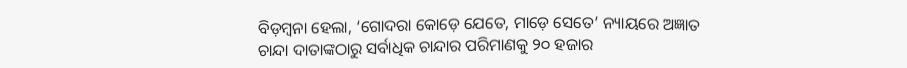ବିଡ଼ମ୍ବନା ହେଲା, ‘ଗୋଦରା କୋଡ଼େ ଯେତେ, ମାଡ଼େ ସେତେ’ ନ୍ୟାୟରେ ଅଜ୍ଞାତ ଚାନ୍ଦା ଦାତାଙ୍କଠାରୁ ସର୍ବାଧିକ ଚାନ୍ଦାର ପରିମାଣକୁ ୨୦ ହଜାର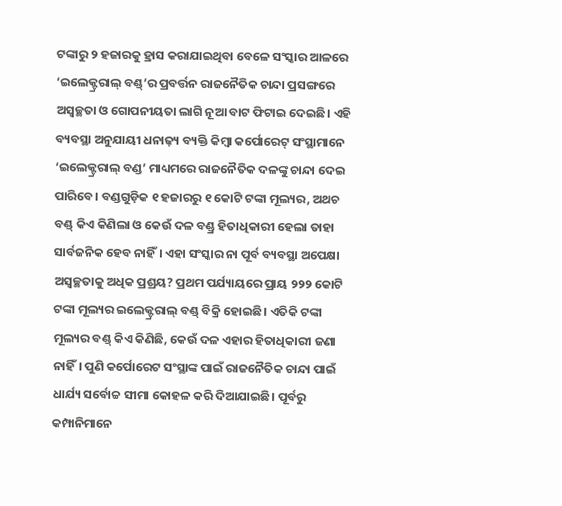ଟଙ୍କାରୁ ୨ ହଜାରକୁ ହ୍ରାସ କରାଯାଇଥିବା ବେଳେ ସଂସ୍କାର ଆଳରେ ‘ଇଲେକ୍ଟ୍ରରାଲ୍ ବଣ୍ଡ୍’ର ପ୍ରବର୍ତ୍ତନ ରାଜନୈତିକ ଚାନ୍ଦା ପ୍ରସଙ୍ଗରେ ଅସ୍ୱଚ୍ଛତା ଓ ଗୋପନୀୟତା ଲାଗି ନୂଆ ବାଟ ଫିଟାଇ ଦେଇଛି। ଏହି ବ୍ୟବସ୍ଥା ଅନୁଯାୟୀ ଧନାଢ଼୍ୟ ବ୍ୟକ୍ତି କିମ୍ବା କର୍ପୋରେଟ୍ ସଂସ୍ଥାମାନେ ‘ଇଲେକ୍ଟ୍ରରାଲ୍ ବଣ୍ଡ’ ମାଧ୍ୟମରେ ରାଜନୈତିକ ଦଳଙ୍କୁ ଚାନ୍ଦା ଦେଇ ପାରିବେ। ବଣ୍ଡଗୁଡ଼ିକ ୧ ହଜାରରୁ ୧ କୋଟି ଟଙ୍କା ମୂଲ୍ୟର, ଅଥଚ ବଣ୍ଡ୍ କିଏ କିଣିଲା ଓ କେଉଁ ଦଳ ବଣ୍ଡ୍ର ହିତାଧିକାରୀ ହେଲା ତାହା ସାର୍ବଜନିକ ହେବ ନାହିଁ। ଏହା ସଂସ୍କାର ନା ପୂର୍ବ ବ୍ୟବସ୍ଥା ଅପେକ୍ଷା ଅସ୍ୱଚ୍ଛତାକୁ ଅଧିକ ପ୍ରଶ୍ରୟ? ପ୍ରଥମ ପର୍ଯ୍ୟାୟରେ ପ୍ରାୟ ୨୨୨ କୋଟି ଟଙ୍କା ମୂଲ୍ୟର ଇଲେକ୍ଟ୍ରରାଲ୍ ବଣ୍ଡ୍ ବିକ୍ରି ହୋଇଛି। ଏତିକି ଟଙ୍କା ମୂଲ୍ୟର ବଣ୍ଡ୍ କିଏ କିଣିଛି, କେଉଁ ଦଳ ଏହାର ହିତାଧିକାରୀ ଜଣା ନାହିଁ। ପୁଣି କର୍ପୋରେଟ ସଂସ୍ଥାଙ୍କ ପାଇଁ ରାଜନୈତିକ ଚାନ୍ଦା ପାଇଁ ଧାର୍ଯ୍ୟ ସର୍ବୋଚ୍ଚ ସୀମା କୋହଳ କରି ଦିଆଯାଇଛି। ପୂର୍ବରୁ କମ୍ପାନିମାନେ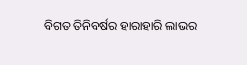ବିଗତ ତିନିବର୍ଷର ହାରାହାରି ଲାଭର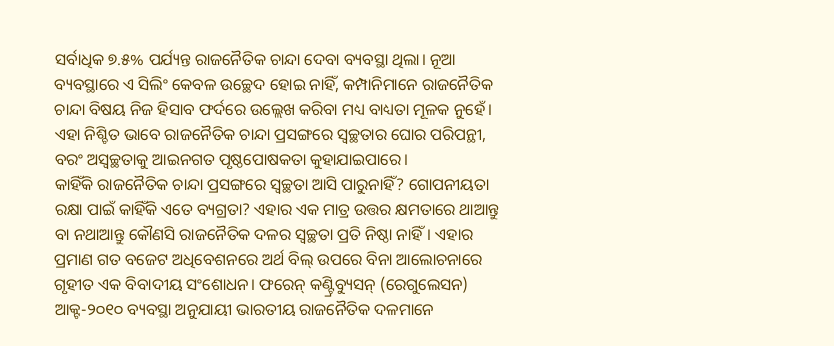ସର୍ବାଧିକ ୭.୫% ପର୍ଯ୍ୟନ୍ତ ରାଜନୈତିକ ଚାନ୍ଦା ଦେବା ବ୍ୟବସ୍ଥା ଥିଲା। ନୂଆ ବ୍ୟବସ୍ଥାରେ ଏ ସିଲିଂ କେବଳ ଉଚ୍ଛେଦ ହୋଇ ନାହିଁ, କମ୍ପାନିମାନେ ରାଜନୈତିକ ଚାନ୍ଦା ବିଷୟ ନିଜ ହିସାବ ଫର୍ଦରେ ଉଲ୍ଲେଖ କରିବା ମଧ୍ୟ ବାଧ୍ୟତା ମୂଳକ ନୁହେଁ। ଏହା ନିଶ୍ଚିତ ଭାବେ ରାଜନୈତିକ ଚାନ୍ଦା ପ୍ରସଙ୍ଗରେ ସ୍ୱଚ୍ଛତାର ଘୋର ପରିପନ୍ଥୀ, ବରଂ ଅସ୍ୱଚ୍ଛତାକୁ ଆଇନଗତ ପୃଷ୍ଠପୋଷକତା କୁହାଯାଇପାରେ।
କାହିଁକି ରାଜନୈତିକ ଚାନ୍ଦା ପ୍ରସଙ୍ଗରେ ସ୍ୱଚ୍ଛତା ଆସି ପାରୁନାହିଁ? ଗୋପନୀୟତା ରକ୍ଷା ପାଇଁ କାହିଁକି ଏତେ ବ୍ୟଗ୍ରତା? ଏହାର ଏକ ମାତ୍ର ଉତ୍ତର କ୍ଷମତାରେ ଥାଆନ୍ତୁ ବା ନଥାଆନ୍ତୁ କୌଣସି ରାଜନୈତିକ ଦଳର ସ୍ୱଚ୍ଛତା ପ୍ରତି ନିଷ୍ଠା ନାହିଁ। ଏହାର ପ୍ରମାଣ ଗତ ବଜେଟ ଅଧିବେଶନରେ ଅର୍ଥ ବିଲ୍ ଉପରେ ବିନା ଆଲୋଚନାରେ ଗୃହୀତ ଏକ ବିବାଦୀୟ ସଂଶୋଧନ। ଫରେନ୍ କଣ୍ଟ୍ରିବ୍ୟୁସନ୍ (ରେଗୁଲେସନ) ଆକ୍ଟ-୨୦୧୦ ବ୍ୟବସ୍ଥା ଅନୁଯାୟୀ ଭାରତୀୟ ରାଜନୈତିକ ଦଳମାନେ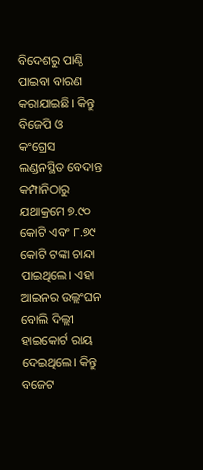ବିଦେଶରୁ ପାଣ୍ଠି ପାଇବା ବାରଣ କରାଯାଇଛି। କିନ୍ତୁ ବିଜେପି ଓ କଂଗ୍ରେସ ଲଣ୍ଡନସ୍ଥିତ ବେଦାନ୍ତ କମ୍ପାନିଠାରୁ ଯଥାକ୍ରମେ ୭.୯୦ କୋଟି ଏବଂ ୮.୭୯ କୋଟି ଟଙ୍କା ଚାନ୍ଦା ପାଇଥିଲେ। ଏହା ଆଇନର ଉଲ୍ଲଂଘନ ବୋଲି ଦିଲ୍ଲୀ ହାଇକୋର୍ଟ ରାୟ ଦେଇଥିଲେ। କିନ୍ତୁ ବଜେଟ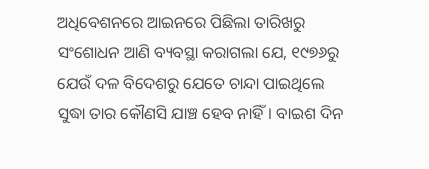ଅଧିବେଶନରେ ଆଇନରେ ପିଛିଲା ତାରିଖରୁ ସଂଶୋଧନ ଆଣି ବ୍ୟବସ୍ଥା କରାଗଲା ଯେ, ୧୯୭୬ରୁ ଯେଉଁ ଦଳ ବିଦେଶରୁ ଯେତେ ଚାନ୍ଦା ପାଇଥିଲେ ସୁଦ୍ଧା ତାର କୌଣସି ଯାଞ୍ଚ ହେବ ନାହିଁ। ବାଇଶ ଦିନ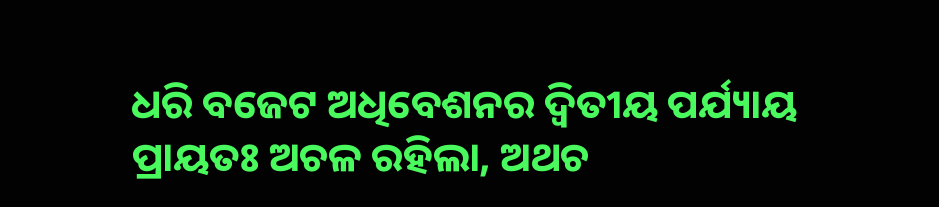ଧରି ବଜେଟ ଅଧିବେଶନର ଦ୍ୱିତୀୟ ପର୍ଯ୍ୟାୟ ପ୍ରାୟତଃ ଅଚଳ ରହିଲା, ଅଥଚ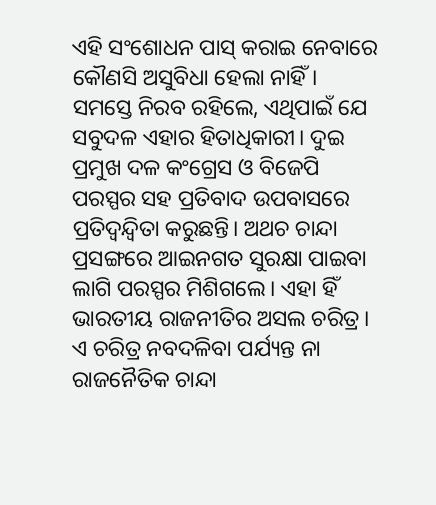ଏହି ସଂଶୋଧନ ପାସ୍ କରାଇ ନେବାରେ କୌଣସି ଅସୁବିଧା ହେଲା ନାହିଁ। ସମସ୍ତେ ନିରବ ରହିଲେ, ଏଥିପାଇଁ ଯେ ସବୁଦଳ ଏହାର ହିତାଧିକାରୀ। ଦୁଇ ପ୍ରମୁଖ ଦଳ କଂଗ୍ରେସ ଓ ବିଜେପି ପରସ୍ପର ସହ ପ୍ରତିବାଦ ଉପବାସରେ ପ୍ରତିଦ୍ୱନ୍ଦ୍ୱିତା କରୁଛନ୍ତି। ଅଥଚ ଚାନ୍ଦା ପ୍ରସଙ୍ଗରେ ଆଇନଗତ ସୁରକ୍ଷା ପାଇବା ଲାଗି ପରସ୍ପର ମିଶିଗଲେ। ଏହା ହିଁ ଭାରତୀୟ ରାଜନୀତିର ଅସଲ ଚରିତ୍ର। ଏ ଚରିତ୍ର ନବଦଳିବା ପର୍ଯ୍ୟନ୍ତ ନା ରାଜନୈତିକ ଚାନ୍ଦା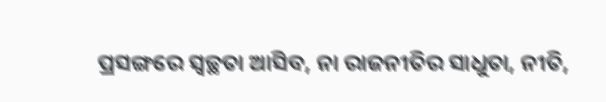ପ୍ରସଙ୍ଗରେ ସ୍ୱଚ୍ଛତା ଆସିବ, ନା ରାଜନୀତିର ସାଧୁତା, ନୀତି,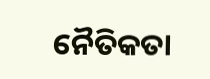ନୈତିକତା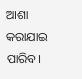ଆଶା କରାଯାଇ ପାରିବ।